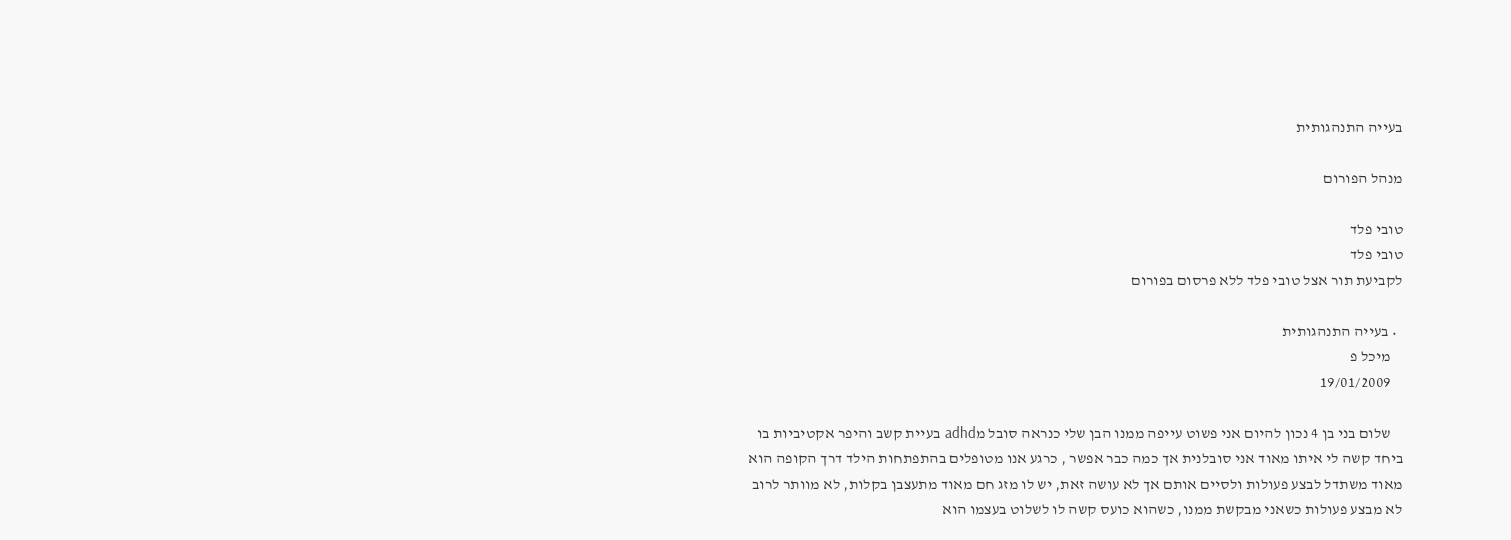בעייה התנהגותית

מנהל הפורום

טובי פלד
טובי פלד
לקביעת תור אצל טובי פלד ללא פרסום בפורום

  • בעייה התנהגותית
    מיכל פ
    19/01/2009

    שלום בני בן 4 נכון להיום אני פשוט עייפה ממנו הבן שלי כנראה סובל מadhd בעיית קשב והיפר אקטיביות בו ביחד קשה לי איתו מאוד אני סובלנית אך כמה כבר אפשר , כרגע אנו מטופלים בהתפתחות הילד דרך הקופה הוא מאוד משתדל לבצע פעולות ולסיים אותם אך לא עושה זאת, יש לו מזג חם מאוד מתעצבן בקלות, לא מוותר לרוב לא מבצע פעולות כשאני מבקשת ממנו, כשהוא כועס קשה לו לשלוט בעצמו הוא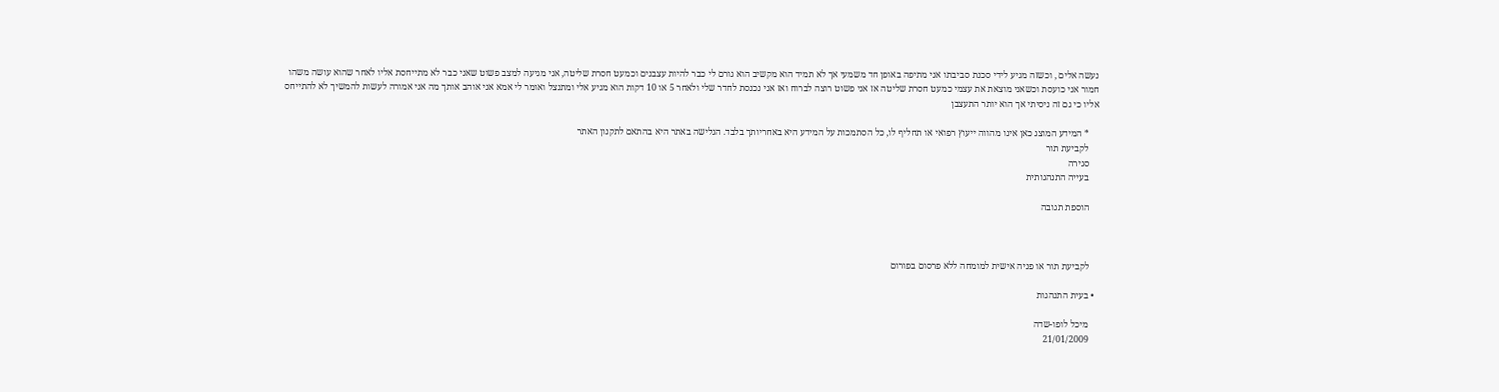נעשה אלים , וכשזה מגיע לידי סכנת סביבתו אני מתיפה באופן חד משמעי אך לא תמיד הוא מקשיב הוא גורם לי כבר להיות עצבנים וכמעט חסרת שליטה, אני מגיעה למצב פשוט שאני כבר לא מתייחסת אליו לאחר שהוא עושה משהו חמור אני כועסת וכשאני מוצאת את עצמי כמעט חסרת שליטה אז אני פשוט רוצה לברוח ואז אני נכנסת לחדר שלי ולאחר 5 או 10 דקות הוא מגיע אלי ומתנצל ואומר לי אמא אני אוהב אותך מה אני אמורה לעשות להמשיך לא להתייחס אליו כי גם זה ניסיתי אך הוא יותר התעצבן

    * המידע המוצג כאן אינו מהווה ייעוץ רפואי או תחליף לו, כל הסתמכות על המידע היא באחריותך בלבד. הגלישה באתר היא בהתאם לתקנון האתר
    לקביעת תור
    סגירה
    בעייה התנהגותית

    הוספת תגובה



    לקביעת תור או פניה אישית למומחה ללא פרסום בפורום

  • בעית התנהגות

    מיכל לופו-שדה
    21/01/2009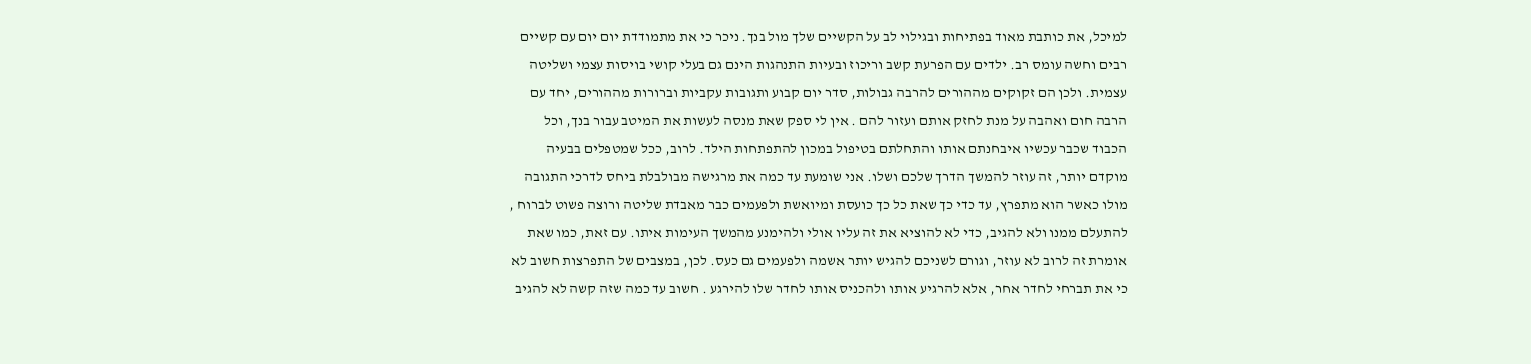למיכל, את כותבת מאוד בפתיחות ובגילוי לב על הקשיים שלך מול בנך. ניכר כי את מתמודדת יום יום עם קשיים רבים וחשה עומס רב. ילדים עם הפרעת קשב וריכוז ובעיות התנהגות הינם גם בעלי קושי בויסות עצמי ושליטה עצמית. ולכן הם זקוקים מההורים להרבה גבולות, סדר יום קבוע ותגובות עקביות וברורות מההורים, יחד עם הרבה חום ואהבה על מנת לחזק אותם ועזור להם . אין לי ספק שאת מנסה לעשות את המיטב עבור בנך, וכל הכבוד שכבר עכשיו איבחנתם אותו והתחלתם בטיפול במכון להתפתחות הילד. לרוב, ככל שמטפלים בבעיה מוקדם יותר, זה עוזר להמשך הדרך שלכם ושלו. אני שומעת עד כמה את מרגישה מבולבלת ביחס לדרכי התגובה מולו כאשר הוא מתפרץ, עד כדי כך שאת כל כך כועסת ומיואשת ולפעמים כבר מאבדת שליטה ורוצה פשוט לברוח , להתעלם ממנו ולא להגיב, כדי לא להוציא את זה עליו אולי ולהימנע מהמשך העימות איתו. עם זאת, כמו שאת אומרת זה לרוב לא עוזר, וגורם לשניכם להגיש יותר אשמה ולפעמים גם כעס. לכן, במצבים של התפרצות חשוב לא כי את תברחי לחדר אחר, אלא להרגיע אותו ולהכניס אותו לחדר שלו להירגע . חשוב עד כמה שזה קשה לא להגיב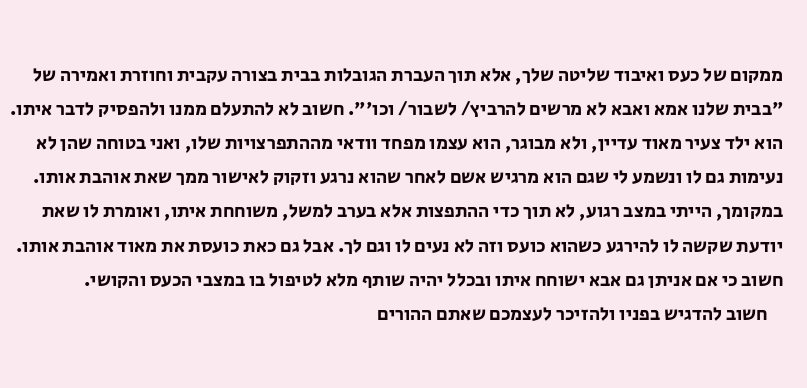ממקום של כעס ואיבוד שליטה שלך, אלא תוך העברת הגובלות בבית בצורה עקבית וחוזרת ואמירה של "בבית שלנו אמא ואבא לא מרשים להרביץ/ לשבור/ וכו'". חשוב לא להתעלם ממנו ולהפסיק לדבר איתו. הוא ילד צעיר מאוד עדיין, ולא מבוגר, הוא עצמו מפחד וודאי מההתפרצויות שלו, ואני בטוחה שהן לא נעימות גם לו ונשמע לי שגם הוא מרגיש אשם לאחר שהוא נרגע וזקוק לאישור ממך שאת אוהבת אותו. במקומך, הייתי במצב רגוע, לא תוך כדי ההתפצות אלא בערב למשל, משוחחת איתו, ואומרת לו שאת יודעת שקשה לו להירגע כשהוא כועס וזה לא נעים לו וגם לך. אבל גם כאת כועסת את מאוד אוהבת אותו. חשוב כי אם אניתן גם אבא ישוחח איתו ובכלל יהיה שותף מלא לטיפול בו במצבי הכעס והקושי.
    חשוב להדגיש בפניו ולהזיכר לעצמכם שאתם ההורים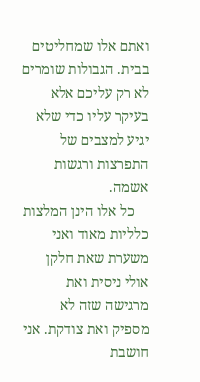ואתם אלו שמחליטים בבית. הגבולות שומרים לא רק עליכם אלא בעיקר עליו כדי שלא יגיע למצבים של התפרצות ורגשות אשמה.
    כל אלו הינן המלצות כלליות מאוד ואני משערת שאת חלקן אולי ניסית ואת מרגישה שזה לא מספיק ואת צודקת. אני חושבת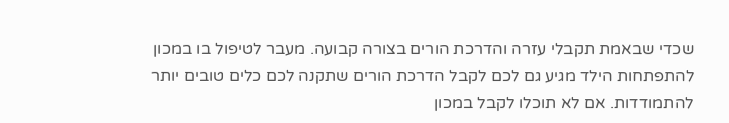שכדי שבאמת תקבלי עזרה והדרכת הורים בצורה קבועה. מעבר לטיפול בו במכון להתפתחות הילד מגיע גם לכם לקבל הדרכת הורים שתקנה לכם כלים טובים יותר להתמודדות. אם לא תוכלו לקבל במכון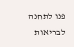פנו לתחנה לבריאות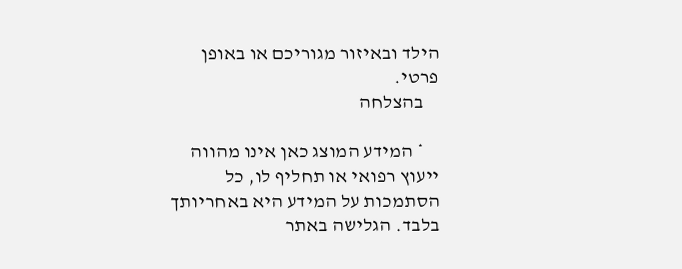הילד ובאיזור מגוריכם או באופן פרטי.
    בהצלחה

    * המידע המוצג כאן אינו מהווה ייעוץ רפואי או תחליף לו, כל הסתמכות על המידע היא באחריותך בלבד. הגלישה באתר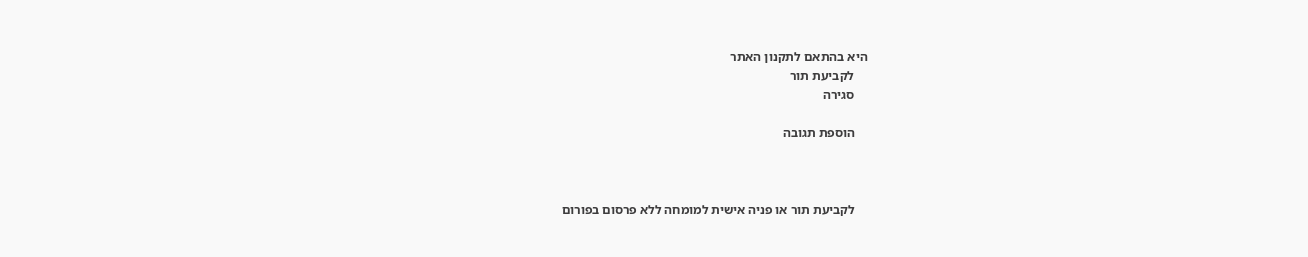היא בהתאם לתקנון האתר
    לקביעת תור
    סגירה

    הוספת תגובה



    לקביעת תור או פניה אישית למומחה ללא פרסום בפורום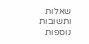שאלות ותשובות נוספות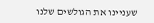שעניינו את הגולשים שלנו